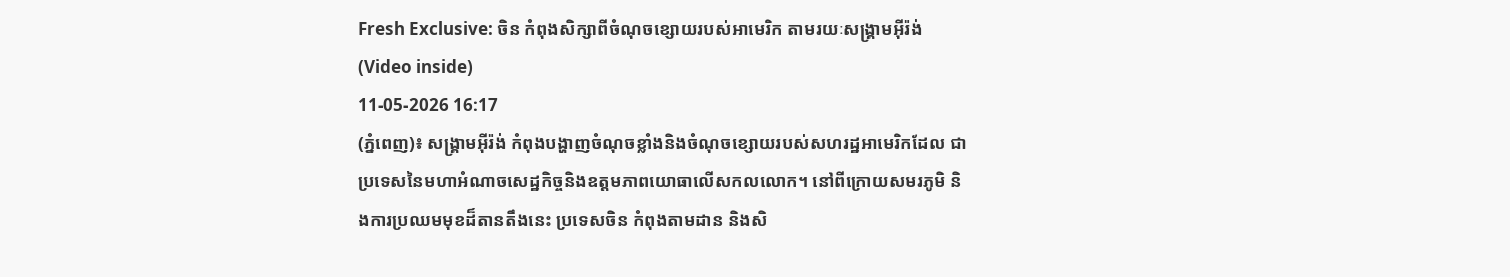Fresh Exclusive: ចិន កំពុងសិក្សាពីចំណុចខ្សោយរបស់អាមេរិក តាមរយៈសង្គ្រាមអ៊ីរ៉ង់ (Video inside)
11-05-2026 16:17
(ភ្នំពេញ)៖ សង្គ្រាមអ៊ីរ៉ង់ កំពុងបង្ហាញចំណុចខ្លាំងនិងចំណុចខ្សោយរបស់សហរដ្ឋអាមេរិកដែល ជាប្រទេសនៃមហាអំណាចសេដ្ឋកិច្ចនិងឧត្តមភាពយោធាលើសកលលោក។ នៅពីក្រោយសមរភូមិ និងការប្រឈមមុខដ៏តានតឹងនេះ ប្រទេសចិន កំពុងតាមដាន និងសិ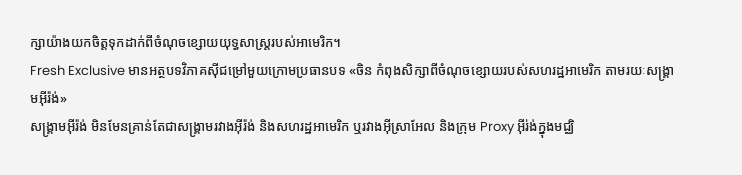ក្សាយ៉ាងយកចិត្តទុកដាក់ពីចំណុចខ្សោយយុទ្ធសាស្ត្ររបស់អាមេរិក។
Fresh Exclusive មានអត្ថបទវិភាគស៊ីជម្រៅមួយក្រោមប្រធានបទ «ចិន កំពុងសិក្សាពីចំណុចខ្សោយរបស់សហរដ្ឋអាមេរិក តាមរយៈសង្គ្រាមអ៊ីរ៉ង់»
សង្គ្រាមអ៊ីរ៉ង់ មិនមែនគ្រាន់តែជាសង្គ្រាមរវាងអ៊ីរ៉ង់ និងសហរដ្ឋអាមេរិក ឬរវាងអ៊ីស្រាអែល និងក្រុម Proxy អ៊ីរ់ង់ក្នុងមជ្ឈិ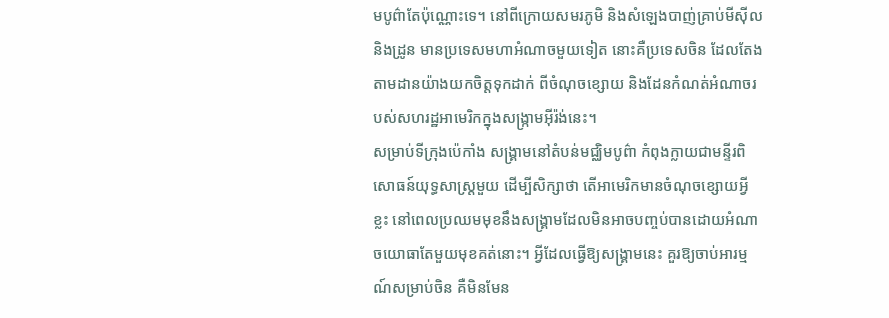មបូព៌ាតែប៉ុណ្ណោះទេ។ នៅពីក្រោយសមរភូមិ និងសំឡេងបាញ់គ្រាប់មីស៊ីល និងដ្រូន មានប្រទេសមហាអំណាចមួយទៀត នោះគឺប្រទេសចិន ដែលតែងតាមដានយ៉ាងយកចិត្តទុកដាក់ ពីចំណុចខ្សោយ និងដែនកំណត់អំណាចរបស់សហរដ្ឋអាមេរិកក្នុងសង្ក្រាមអ៊ីរ៉ង់នេះ។
សម្រាប់ទីក្រុងប៉េកាំង សង្គ្រាមនៅតំបន់មជ្ឈិមបូព៌ា កំពុងក្លាយជាមន្ទីរពិសោធន៍យុទ្ធសាស្ត្រមួយ ដើម្បីសិក្សាថា តើអាមេរិកមានចំណុចខ្សោយអ្វីខ្លះ នៅពេលប្រឈមមុខនឹងសង្គ្រាមដែលមិនអាចបញ្ចប់បានដោយអំណាចយោធាតែមួយមុខគត់នោះ។ អ្វីដែលធ្វើឱ្យសង្គ្រាមនេះ គួរឱ្យចាប់អារម្មណ៍សម្រាប់ចិន គឺមិនមែន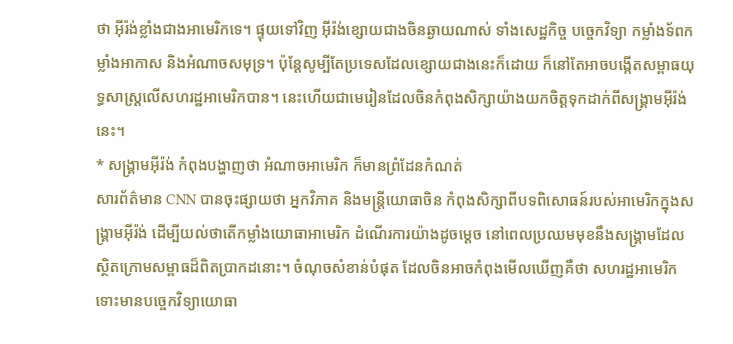ថា អ៊ីរ៉ង់ខ្លាំងជាងអាមេរិកទេ។ ផ្ទុយទៅវិញ អ៊ីរ៉ង់ខ្សោយជាងចិនឆ្ងាយណាស់ ទាំងសេដ្ឋកិច្ច បច្ចេកវិទ្យា កម្លាំងទ័ពកម្លាំងអាកាស និងអំណាចសមុទ្រ។ ប៉ុន្តែសូម្បីតែប្រទេសដែលខ្សោយជាងនេះក៏ដោយ ក៏នៅតែអាចបង្កើតសម្ពាធយុទ្ធសាស្ត្រលើសហរដ្ឋអាមេរិកបាន។ នេះហើយជាមេរៀនដែលចិនកំពុងសិក្សាយ៉ាងយកចិត្តទុកដាក់ពីសង្គ្រាមអ៊ីរ៉ង់នេះ។
* សង្គ្រាមអ៊ីរ៉ង់ កំពុងបង្ហាញថា អំណាចអាមេរិក ក៏មានព្រំដែនកំណត់
សារព័ត៌មាន CNN បានចុះផ្សាយថា អ្នកវិភាគ និងមន្ត្រីយោធាចិន កំពុងសិក្សាពីបទពិសោធន៍របស់អាមេរិកក្នុងសង្គ្រាមអ៊ីរ៉ង់ ដើម្បីយល់ថាតើកម្លាំងយោធាអាមេរិក ដំណើរការយ៉ាងដូចម្តេច នៅពេលប្រឈមមុខនឹងសង្គ្រាមដែលស្ថិតក្រោមសម្ពាធដ៏ពិតប្រាកដនោះ។ ចំណុចសំខាន់បំផុត ដែលចិនអាចកំពុងមើលឃើញគឺថា សហរដ្ឋអាមេរិក ទោះមានបច្ចេកវិទ្យាយោធា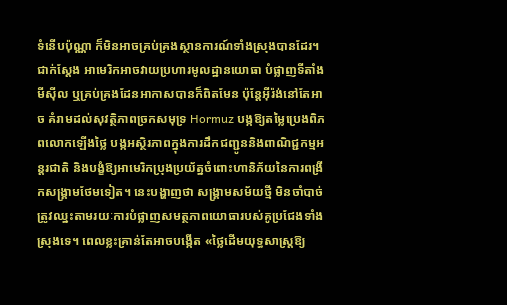ទំនើបប៉ុណ្ណា ក៏មិនអាចគ្រប់គ្រងស្ថានការណ៍ទាំងស្រុងបានដែរ។
ជាក់ស្តែង អាមេរិកអាចវាយប្រហារមូលដ្ឋានយោធា បំផ្លាញទីតាំងមីស៊ីល ឬគ្រប់គ្រងដែនអាកាសបានក៏ពិតមែន ប៉ុន្តែអ៊ីរ៉ង់នៅតែអាច គំរាមដល់សុវត្ថិភាពច្រកសមុទ្រ Hormuz បង្កឱ្យតម្លៃប្រេងពិភពលោកឡើងថ្លៃ បង្កអស្ថិរភាពក្នុងការដឹកជញ្ជូននិងពាណិជ្ជកម្មអន្តរជាតិ និងបង្ខំឱ្យអាមេរិកប្រុងប្រយ័ត្នចំពោះហានិភ័យនៃការពង្រីកសង្គ្រាមថែមទៀត។ នេះបង្ហាញថា សង្គ្រាមសម័យថ្មី មិនចាំបាច់ត្រូវឈ្នះតាមរយៈការបំផ្លាញសមត្ថភាពយោធារបស់គូប្រជែងទាំងស្រុងទេ។ ពេលខ្លះគ្រាន់តែអាចបង្កើត «ថ្លៃដើមយុទ្ធសាស្ត្រឱ្យ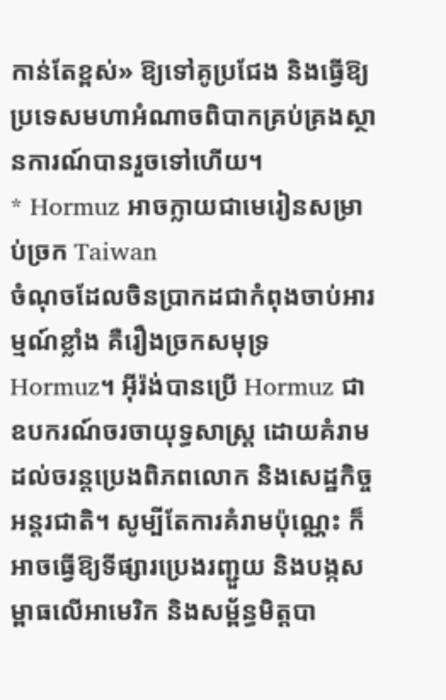កាន់តែខ្ពស់» ឱ្យទៅគូប្រជែង និងធ្វើឱ្យប្រទេសមហាអំណាចពិបាកគ្រប់គ្រងស្ថានការណ៍បានរួចទៅហើយ។
* Hormuz អាចក្លាយជាមេរៀនសម្រាប់ច្រក Taiwan
ចំណុចដែលចិនប្រាកដជាកំពុងចាប់អារម្មណ៍ខ្លាំង គឺរឿងច្រកសមុទ្រ Hormuz។ អ៊ីរ៉ង់បានប្រើ Hormuz ជាឧបករណ៍ចរចាយុទ្ធសាស្ត្រ ដោយគំរាមដល់ចរន្តប្រេងពិភពលោក និងសេដ្ឋកិច្ចអន្តរជាតិ។ សូម្បីតែការគំរាមប៉ុណ្ណេះ ក៏អាចធ្វើឱ្យទីផ្សារប្រេងរញ្ជួយ និងបង្កសម្ពាធលើអាមេរិក និងសម្ព័ន្ធមិត្តបា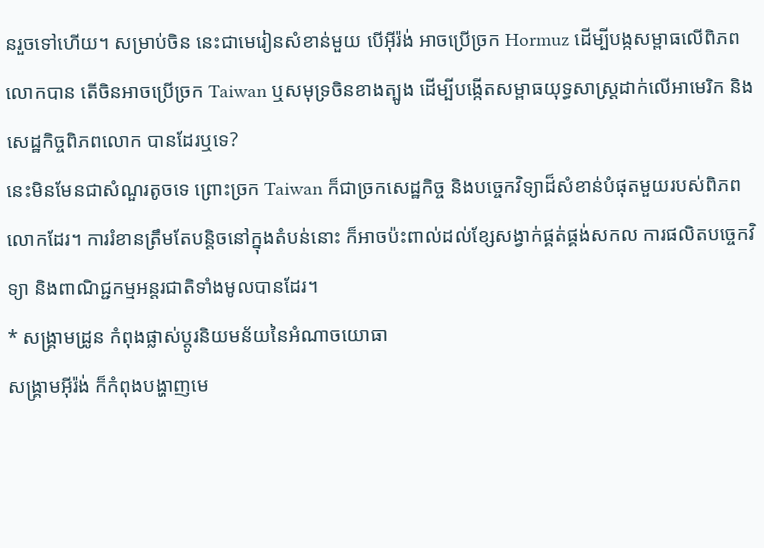នរួចទៅហើយ។ សម្រាប់ចិន នេះជាមេរៀនសំខាន់មួយ បើអ៊ីរ៉ង់ អាចប្រើច្រក Hormuz ដើម្បីបង្កសម្ពាធលើពិភពលោកបាន តើចិនអាចប្រើច្រក Taiwan ឬសមុទ្រចិនខាងត្បូង ដើម្បីបង្កើតសម្ពាធយុទ្ធសាស្ត្រដាក់លើអាមេរិក និងសេដ្ឋកិច្ចពិភពលោក បានដែរឬទេ?
នេះមិនមែនជាសំណួរតូចទេ ព្រោះច្រក Taiwan ក៏ជាច្រកសេដ្ឋកិច្ច និងបច្ចេកវិទ្យាដ៏សំខាន់បំផុតមួយរបស់ពិភពលោកដែរ។ ការរំខានត្រឹមតែបន្តិចនៅក្នុងតំបន់នោះ ក៏អាចប៉ះពាល់ដល់ខ្សែសង្វាក់ផ្គត់ផ្គង់សកល ការផលិតបច្ចេកវិទ្យា និងពាណិជ្ជកម្មអន្តរជាតិទាំងមូលបានដែរ។
* សង្គ្រាមដ្រូន កំពុងផ្លាស់ប្តូរនិយមន័យនៃអំណាចយោធា
សង្គ្រាមអ៊ីរ៉ង់ ក៏កំពុងបង្ហាញមេ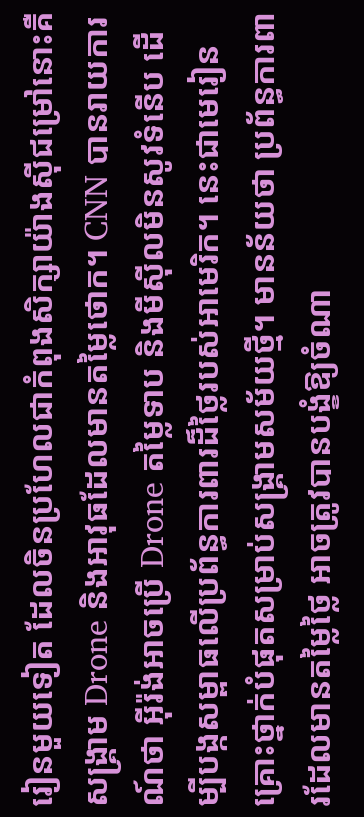រៀនមួយទៀត ដែលចិនប្រហែលជាកំពុងសិក្សាយ៉ាងស៊ីជម្រៅនោះគឺ សង្គ្រាម Drone និងអាវុធដែលមានតម្លៃថោក។ CNN បានរាយការណ៍ថា អ៊ីរ៉ង់អាចប្រើ Drone តម្លៃទាប និងមីស៊ីលមិនសូវទំនើប ដើម្បីបង្កសម្ពាធលើប្រព័ន្ធការពារដ៏ថ្លៃរបស់អាមេរិក។ នេះជាមេរៀនគ្រោះថ្នាក់បំផុតសម្រាប់សង្គ្រាមសម័យថ្មី។ មានន័យថា ប្រព័ន្ធការពារដែលមានតម្លៃថ្លៃ អាចត្រូវបានបង្ខំឱ្យចំណា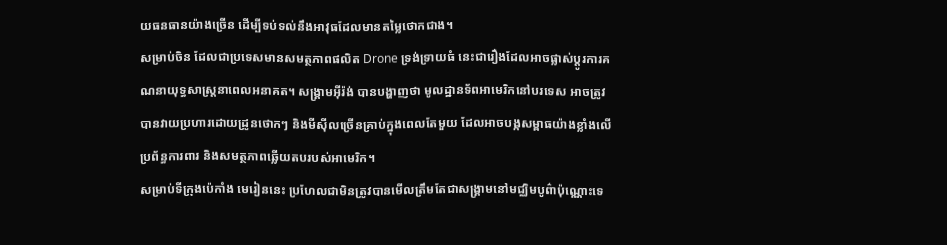យធនធានយ៉ាងច្រើន ដើម្បីទប់ទល់នឹងអាវុធដែលមានតម្លៃថោកជាង។
សម្រាប់ចិន ដែលជាប្រទេសមានសមត្ថភាពផលិត Drone ទ្រង់ទ្រាយធំ នេះជារឿងដែលអាចផ្លាស់ប្តូរការគណនាយុទ្ធសាស្ត្រនាពេលអនាគត។ សង្គ្រាមអ៊ីរ៉ង់ បានបង្ហាញថា មូលដ្ឋានទ័ពអាមេរិកនៅបរទេស អាចត្រូវបានវាយប្រហារដោយដ្រូនថោកៗ និងមីស៊ីលច្រើនគ្រាប់ក្នុងពេលតែមួយ ដែលអាចបង្កសម្ពាធយ៉ាងខ្លាំងលើប្រព័ន្ធការពារ និងសមត្ថភាពឆ្លើយតបរបស់អាមេរិក។
សម្រាប់ទីក្រុងប៉េកាំង មេរៀននេះ ប្រហែលជាមិនត្រូវបានមើលត្រឹមតែជាសង្គ្រាមនៅមជ្ឈិមបូព៌ាប៉ុណ្ណោះទេ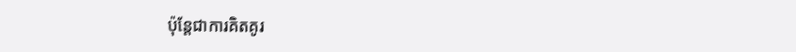ប៉ុន្តែជាការគិតគូរ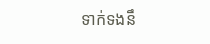ទាក់ទងនឹ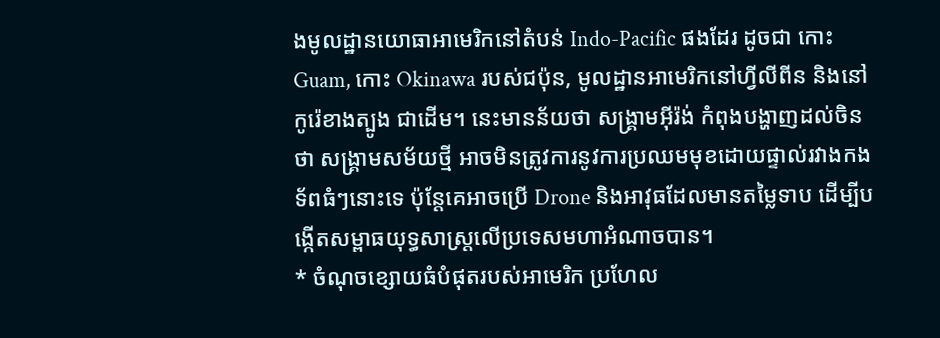ងមូលដ្ឋានយោធាអាមេរិកនៅតំបន់ Indo-Pacific ផងដែរ ដូចជា កោះ Guam, កោះ Okinawa របស់ជប៉ុន, មូលដ្ឋានអាមេរិកនៅហ្វីលីពីន និងនៅកូរ៉េខាងត្បូង ជាដើម។ នេះមានន័យថា សង្គ្រាមអ៊ីរ៉ង់ កំពុងបង្ហាញដល់ចិនថា សង្គ្រាមសម័យថ្មី អាចមិនត្រូវការនូវការប្រឈមមុខដោយផ្ទាល់រវាងកងទ័ពធំៗនោះទេ ប៉ុន្តែគេអាចប្រើ Drone និងអាវុធដែលមានតម្លៃទាប ដើម្បីបង្កើតសម្ពាធយុទ្ធសាស្ត្រលើប្រទេសមហាអំណាចបាន។
* ចំណុចខ្សោយធំបំផុតរបស់អាមេរិក ប្រហែល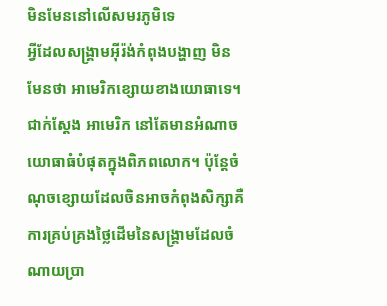មិនមែននៅលើសមរភូមិទេ
អ្វីដែលសង្គ្រាមអ៊ីរ៉ង់កំពុងបង្ហាញ មិនមែនថា អាមេរិកខ្សោយខាងយោធាទេ។ ជាក់ស្តែង អាមេរិក នៅតែមានអំណាចយោធាធំបំផុតក្នុងពិភពលោក។ ប៉ុន្តែចំណុចខ្សោយដែលចិនអាចកំពុងសិក្សាគឺ ការគ្រប់គ្រងថ្លៃដើមនៃសង្គ្រាមដែលចំណាយប្រា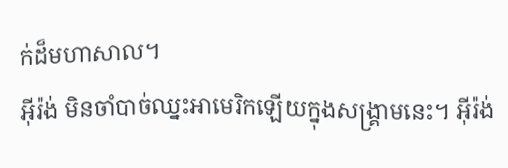ក់ដ៏មហាសាល។
អ៊ីរ៉ង់ មិនចាំបាច់ឈ្នះអាមេរិកឡើយក្នុងសង្គ្រាមនេះ។ អ៊ីរ៉ង់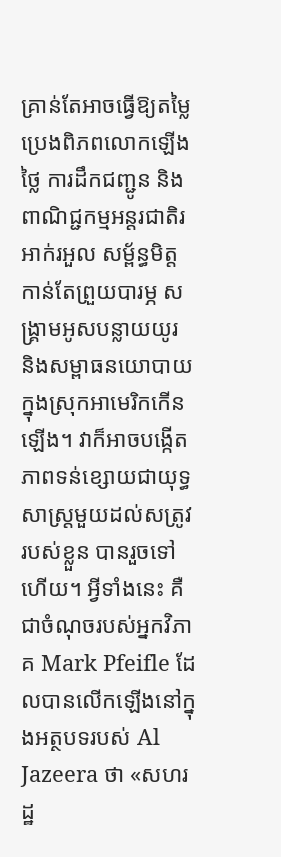គ្រាន់តែអាចធ្វើឱ្យតម្លៃប្រេងពិភពលោកឡើងថ្លៃ ការដឹកជញ្ជូន និងពាណិជ្ជកម្មអន្តរជាតិរអាក់រអួល សម្ព័ន្ធមិត្តកាន់តែព្រួយបារម្ភ សង្គ្រាមអូសបន្លាយយូរ និងសម្ពាធនយោបាយក្នុងស្រុកអាមេរិកកើនឡើង។ វាក៏អាចបង្កើតភាពទន់ខ្សោយជាយុទ្ធសាស្ត្រមួយដល់សត្រូវរបស់ខ្លួន បានរួចទៅហើយ។ អ្វីទាំងនេះ គឺជាចំណុចរបស់អ្នកវិភាគ Mark Pfeifle ដែលបានលើកឡើងនៅក្នុងអត្ថបទរបស់ Al Jazeera ថា «សហរដ្ឋ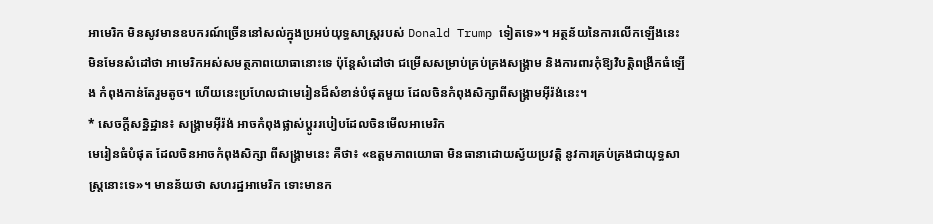អាមេរិក មិនសូវមានឧបករណ៍ច្រើននៅសល់ក្នុងប្រអប់យុទ្ធសាស្ត្ររបស់ Donald Trump ទៀតទេ»។ អត្ថន័យនៃការលើកឡើងនេះ មិនមែនសំដៅថា អាមេរិកអស់សមត្ថភាពយោធានោះទេ ប៉ុន្តែសំដៅថា ជម្រើសសម្រាប់គ្រប់គ្រងសង្គ្រាម និងការពារកុំឱ្យវិបត្តិពង្រីកធំឡើង កំពុងកាន់តែរួមតូច។ ហើយនេះប្រហែលជាមេរៀនដ៏សំខាន់បំផុតមួយ ដែលចិនកំពុងសិក្សាពីសង្គ្រាមអ៊ីរ៉ង់នេះ។
* សេចក្តីសន្និដ្ឋាន៖ សង្គ្រាមអ៊ីរ៉ង់ អាចកំពុងផ្លាស់ប្តូររបៀបដែលចិនមើលអាមេរិក
មេរៀនធំបំផុត ដែលចិនអាចកំពុងសិក្សា ពីសង្គ្រាមនេះ គឺថា៖ «ឧត្តមភាពយោធា មិនធានាដោយស្វ័យប្រវត្តិ នូវការគ្រប់គ្រងជាយុទ្ធសាស្ត្រនោះទេ»។ មានន័យថា សហរដ្ឋអាមេរិក ទោះមានក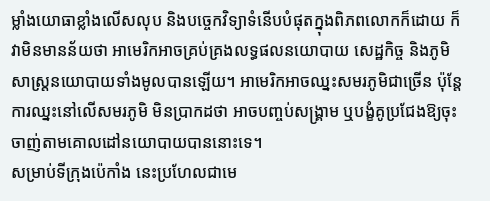ម្លាំងយោធាខ្លាំងលើសលុប និងបច្ចេកវិទ្យាទំនើបបំផុតក្នុងពិភពលោកក៏ដោយ ក៏វាមិនមានន័យថា អាមេរិកអាចគ្រប់គ្រងលទ្ធផលនយោបាយ សេដ្ឋកិច្ច និងភូមិសាស្ត្រនយោបាយទាំងមូលបានឡើយ។ អាមេរិកអាចឈ្នះសមរភូមិជាច្រើន ប៉ុន្តែការឈ្នះនៅលើសមរភូមិ មិនប្រាកដថា អាចបញ្ចប់សង្គ្រាម ឬបង្ខំគូប្រជែងឱ្យចុះចាញ់តាមគោលដៅនយោបាយបាននោះទេ។
សម្រាប់ទីក្រុងប៉េកាំង នេះប្រហែលជាមេ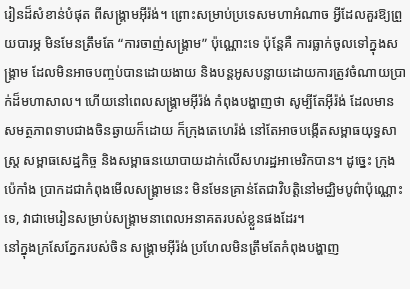រៀនដ៏សំខាន់បំផុត ពីសង្គ្រាមអ៊ីរ៉ង់។ ព្រោះសម្រាប់ប្រទេសមហាអំណាច អ្វីដែលគួរឱ្យព្រួយបារម្ភ មិនមែនត្រឹមតែ “ការចាញ់សង្គ្រាម” ប៉ុណ្ណោះទេ ប៉ុន្តែគឺ ការធ្លាក់ចូលទៅក្នុងសង្គ្រាម ដែលមិនអាចបញ្ចប់បានដោយងាយ និងបន្តអូសបន្លាយដោយការត្រូវចំណាយប្រាក់ដ៏មហាសាល។ ហើយនៅពេលសង្គ្រាមអ៊ីរ៉ង់ កំពុងបង្ហាញថា សូម្បីតែអ៊ីរ៉ង់ ដែលមានសមត្ថភាពទាបជាងចិនឆ្ងាយក៏ដោយ ក៏ក្រុងតេហេរ៉ង់ នៅតែអាចបង្កើតសម្ពាធយុទ្ធសាស្ត្រ សម្ពាធសេដ្ឋកិច្ច និងសម្ពាធនយោបាយដាក់លើសហរដ្ឋអាមេរិកបាន។ ដូច្នេះ ក្រុងប៉េកាំង ប្រាកដជាកំពុងមើលសង្គ្រាមនេះ មិនមែនគ្រាន់តែជាវិបត្តិនៅមជ្ឈិមបូព៌ាប៉ុណ្ណោះទេ, វាជាមេរៀនសម្រាប់សង្គ្រាមនាពេលអនាគតរបស់ខ្លួនផងដែរ។
នៅក្នុងក្រសែភ្នែករបស់ចិន សង្គ្រាមអ៊ីរ៉ង់ ប្រហែលមិនត្រឹមតែកំពុងបង្ហាញ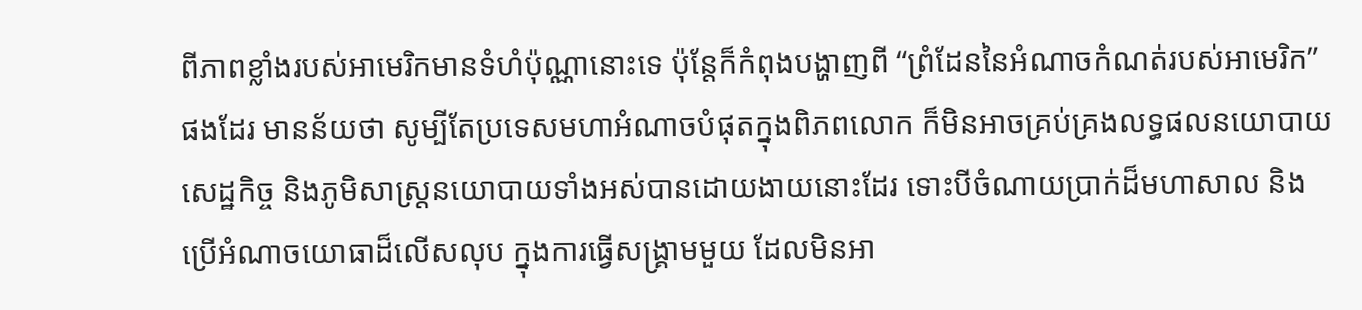ពីភាពខ្លាំងរបស់អាមេរិកមានទំហំប៉ុណ្ណានោះទេ ប៉ុន្តែក៏កំពុងបង្ហាញពី “ព្រំដែននៃអំណាចកំណត់របស់អាមេរិក” ផងដែរ មានន័យថា សូម្បីតែប្រទេសមហាអំណាចបំផុតក្នុងពិភពលោក ក៏មិនអាចគ្រប់គ្រងលទ្ធផលនយោបាយ សេដ្ឋកិច្ច និងភូមិសាស្ត្រនយោបាយទាំងអស់បានដោយងាយនោះដែរ ទោះបីចំណាយប្រាក់ដ៏មហាសាល និងប្រើអំណាចយោធាដ៏លើសលុប ក្នុងការធ្វើសង្គ្រាមមួយ ដែលមិនអា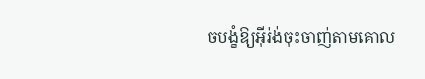ចបង្ខំឱ្យអ៊ីរ់ង់ចុះចាញ់តាមគោល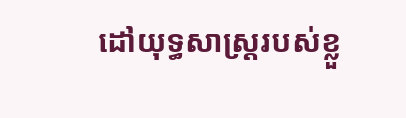ដៅយុទ្ធសាស្ត្ររបស់ខ្លួ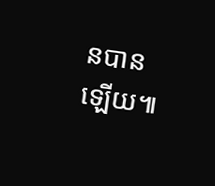នបានឡើយ៕